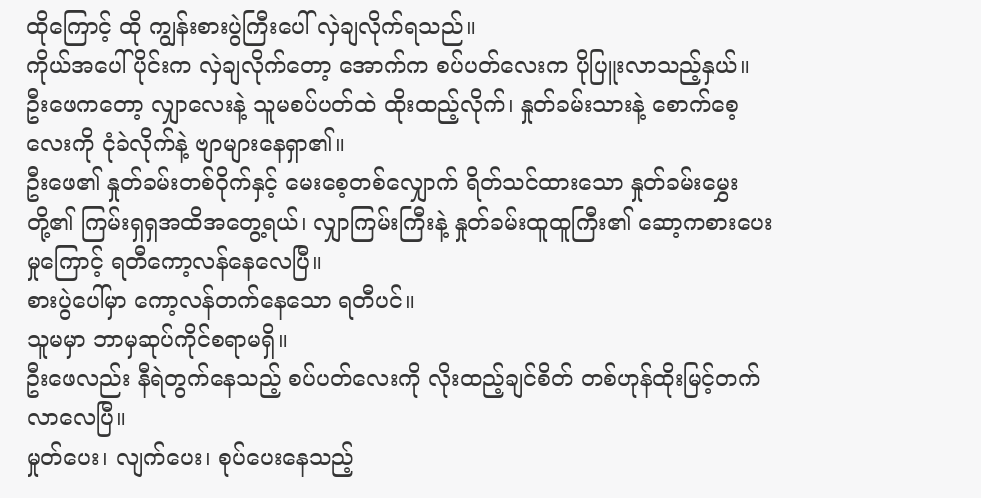ထိုကြောင့် ထို ကျွန်းစားပွဲကြီးပေါ် လှဲချလိုက်ရသည်။
ကိုယ်အပေါ်ပိုင်းက လှဲချလိုက်တော့ အောက်က စပ်ပတ်လေးက ပိုပြူးလာသည့်နှယ်။
ဦးဖေကတော့ လျှာလေးနဲ့ သူမစပ်ပတ်ထဲ ထိုးထည့်လိုက်၊ နှုတ်ခမ်းသားနဲ့ စောက်စေ့လေးကို ငုံခဲလိုက်နဲ့ ဗျာများနေရှာ၏။
ဦးဖေ၏ နှုတ်ခမ်းတစ်ဝိုက်နှင့် မေးစေ့တစ်လျှောက် ရိတ်သင်ထားသော နှုတ်ခမ်းမွှေးတို့၏ ကြမ်းရှရှအထိအတွေ့ရယ်၊ လျှာကြမ်းကြီးနဲ့ နှုတ်ခမ်းထူထူကြီး၏ ဆော့ကစားပေးမှုကြောင့် ရတီကော့လန်နေလေပြီ။
စားပွဲပေါ်မှာ ကော့လန်တက်နေသော ရတီပင်။
သူမမှာ ဘာမှဆုပ်ကိုင်စရာမရှိ။
ဦးဖေလည်း နီရဲတွက်နေသည့် စပ်ပတ်လေးကို လိုးထည့်ချင်စိတ် တစ်ဟုန်ထိုးမြင့်တက်လာလေပြီ။
မှုတ်ပေး၊ လျက်ပေး၊ စုပ်ပေးနေသည့်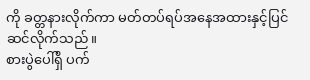ကို ခတ္တနားလိုက်ကာ မတ်တပ်ရပ်အနေအထားနှင့်ပြင်ဆင်လိုက်သည်။
စားပွဲပေါ်ရှိ ပက်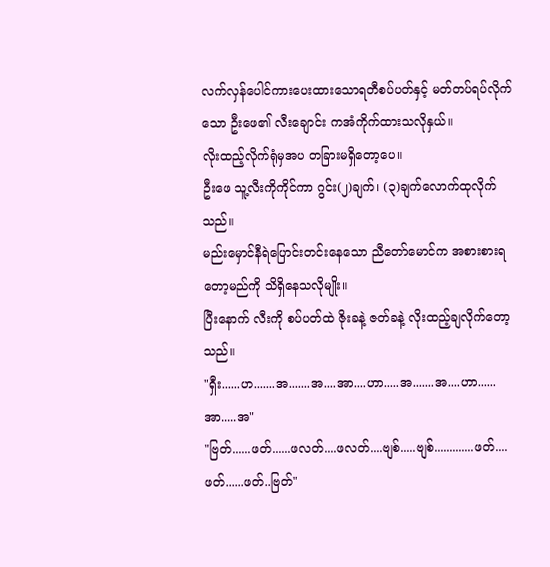လက်လှန်ပေါင်ကားပေးထားသောရတီစပ်ပတ်နှင့် မတ်တပ်ရပ်လိုက်သော ဦးဖေ၏ လီးချောင်း ကအံကိုက်ထားသလိုနှယ်။
လိုးထည့်လိုက်ရုံမှအပ တခြားမရှိတော့ပေ။
ဦးဖေ သူ့လီးကိုကိုင်ကာ ဂွင်း(၂)ချက်၊ (၃)ချက်လောက်ထုလိုက်သည်။
မည်းမှောင်နီရဲပြောင်းတင်းနေသော ညီတော်မောင်က အစားစားရတော့မည်ကို သိရှိနေသလိုမျိုး။
ပြီးနောက် လီးကို စပ်ပတ်ထဲ ဇိုးခနဲ့ ဇတ်ခနဲ့ လိုးထည့်ချလိုက်တော့သည်။
"ရှီး......ဟ.......အ.......အ....အာ....ဟာ.....အ.......အ....ဟာ......အာ.....အ"
"ဗြတ်......ဖတ်......ဖလတ်....ဖလတ်....ဗျစ်.....ဗျစ်.............ဖတ်....ဖတ်......ဖတ်..ဗြတ်"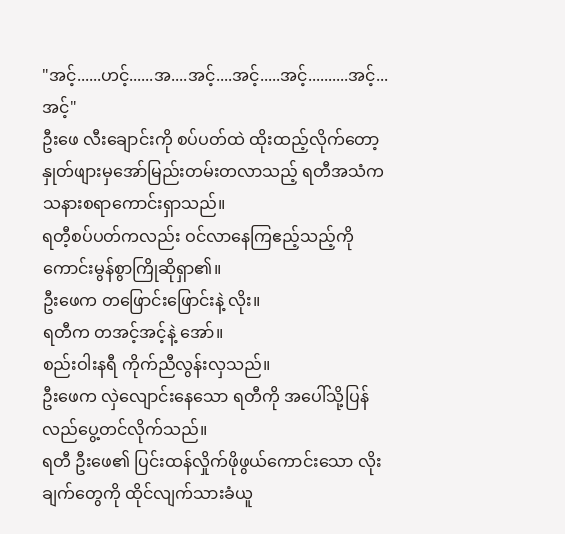"အင့်......ဟင့်......အ....အင့်....အင့်.....အင့်..........အင့်...အင့်"
ဦးဖေ လီးချောင်းကို စပ်ပတ်ထဲ ထိုးထည့်လိုက်တော့ နှုတ်ဖျားမှအော်မြည်းတမ်းတလာသည့် ရတီအသံက သနားစရာကောင်းရှာသည်။
ရတီ့စပ်ပတ်ကလည်း ဝင်လာနေကြဧည့်သည့်ကို ကောင်းမွန်စွာကြိုဆိုရှာ၏။
ဦးဖေက တဖြောင်းဖြောင်းနဲ့ လိုး။
ရတီက တအင့်အင့်နဲ့ အော်။
စည်းဝါးနရီ ကိုက်ညီလွန်းလှသည်။
ဦးဖေက လှဲလျောင်းနေသော ရတီကို အပေါ်သို့ပြန်လည်ပွေ့တင်လိုက်သည်။
ရတီ ဦးဖေ၏ ပြင်းထန်လှိုက်ဖိုဖွယ်ကောင်းသော လိုးချက်တွေကို ထိုင်လျက်သားခံယူ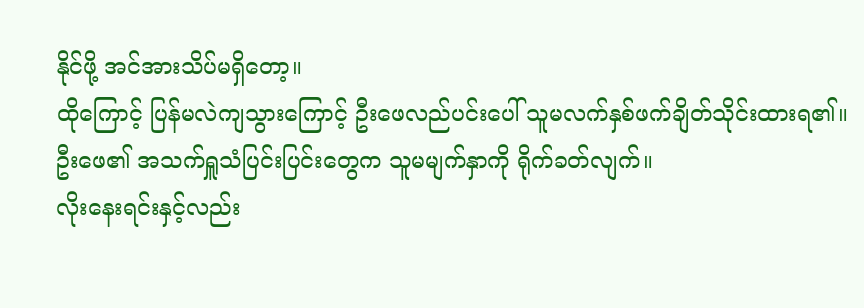နိုင်ဖို့ အင်အားသိပ်မရှိတော့။
ထိုကြောင့် ပြန်မလဲကျသွားကြောင့် ဦးဖေလည်ပင်းပေါ် သူမလက်နှစ်ဖက်ချိတ်သိုင်းထားရ၏။
ဦးဖေ၏ အသက်ရှူသံပြင်းပြင်းတွေက သူမမျက်နှာကို ရိုက်ခတ်လျက်။
လိုးနေးရင်းနှင့်လည်း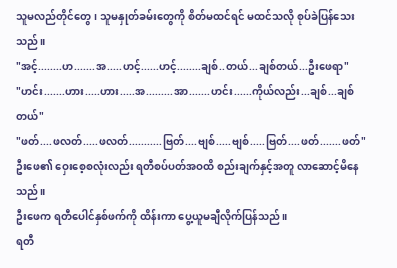သူမလည်တိုင်တွေ၊ သူမနှုတ်ခမ်းတွေကို စိတ်မထင်ရင် မထင်သလို စုပ်ခဲပြန်သေးသည်။
"အင့်........ဟ.......အ.....ဟင့်......ဟင့်........ချစ်..တယ်...ချစ်တယ်...ဦးဖေရာ"
"ဟင်း.......ဟား.....ဟား.....အ.........အာ.......ဟင်း......ကိုယ်လည်း...ချစ်...ချစ်တယ်"
"ဖတ်....ဖလတ်.....ဖလတ်...........ဗြတ်....ဗျစ်.....ဗျစ်.....ဗြတ်....ဖတ်.......ဖတ်"
ဦးဖေ၏ ဝှေးစေ့စလုံးလည်း ရတီစပ်ပတ်အဝထိ စည်းချက်နှင့်အတူ လာဆောင့်မိနေသည်။
ဦးဖေက ရတီပေါင်နှစ်ဖက်ကို ထိန်းကာ ပွေ့ယူမချီလိုက်ပြန်သည်။
ရတီ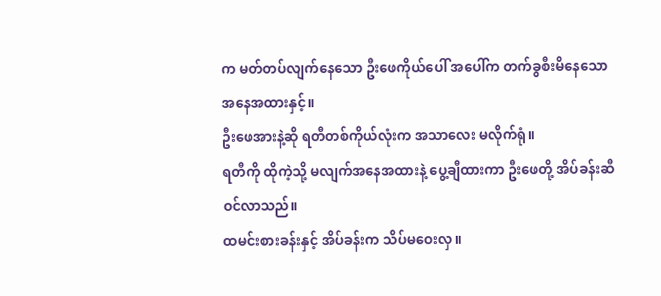က မတ်တပ်လျက်နေသော ဦးဖေကိုယ်ပေါ် အပေါ်က တက်ခွစီးမိနေသော အနေအထားနှင့်။
ဦးဖေအားနဲ့ဆို ရတီတစ်ကိုယ်လုံးက အသာလေး မလိုက်ရုံ။
ရတီကို ထိုကဲ့သို့ မလျက်အနေအထားနဲ့ ပွေ့ချီထားကာ ဦးဖေတို့ အိပ်ခန်းဆီ ဝင်လာသည်။
ထမင်းစားခန်းနှင့် အိပ်ခန်းက သိပ်မဝေးလှ။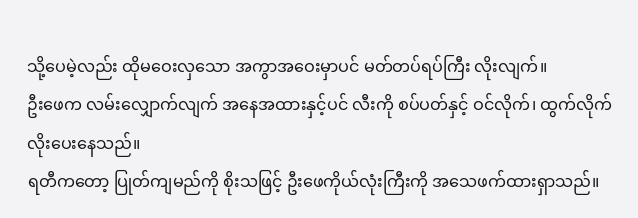သို့ပေမဲ့လည်း ထိုမဝေးလှသော အကွာအဝေးမှာပင် မတ်တပ်ရပ်ကြီး လိုးလျက်။
ဦးဖေက လမ်းလျှောက်လျက် အနေအထားနှင့်ပင် လီးကို စပ်ပတ်နှင့် ဝင်လိုက်၊ ထွက်လိုက်လိုးပေးနေသည်။
ရတီကတော့ ပြုတ်ကျမည်ကို စိုးသဖြင့် ဦးဖေကိုယ်လုံးကြီးကို အသေဖက်ထားရှာသည်။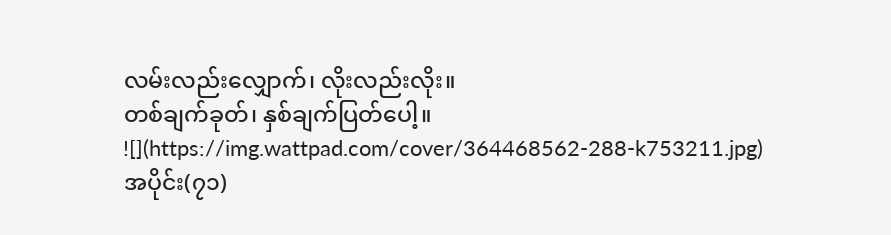လမ်းလည်းလျှောက်၊ လိုးလည်းလိုး။
တစ်ချက်ခုတ်၊ နှစ်ချက်ပြတ်ပေါ့။
![](https://img.wattpad.com/cover/364468562-288-k753211.jpg)
အပိုင်း(၇၁)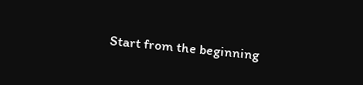Start from the beginning